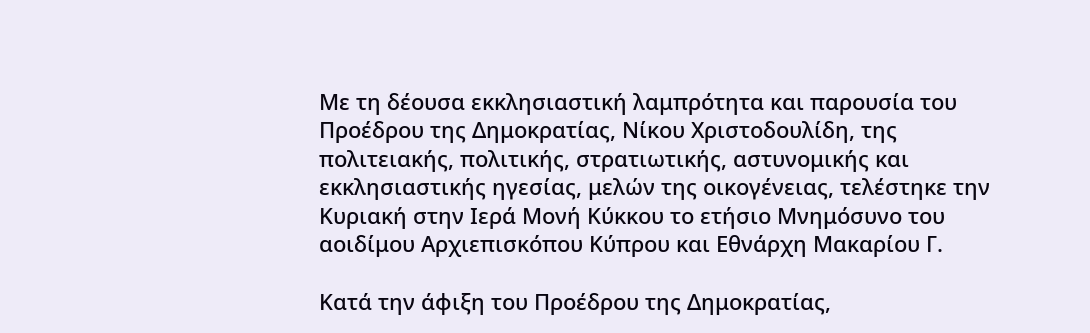Με τη δέουσα εκκλησιαστική λαμπρότητα και παρουσία του Προέδρου της Δημοκρατίας, Νίκου Χριστοδουλίδη, της πολιτειακής, πολιτικής, στρατιωτικής, αστυνομικής και εκκλησιαστικής ηγεσίας, μελών της οικογένειας, τελέστηκε την Κυριακή στην Ιερά Μονή Κύκκου το ετήσιο Μνημόσυνο του αοιδίμου Αρχιεπισκόπου Κύπρου και Εθνάρχη Μακαρίου Γ.

Κατά την άφιξη του Προέδρου της Δημοκρατίας,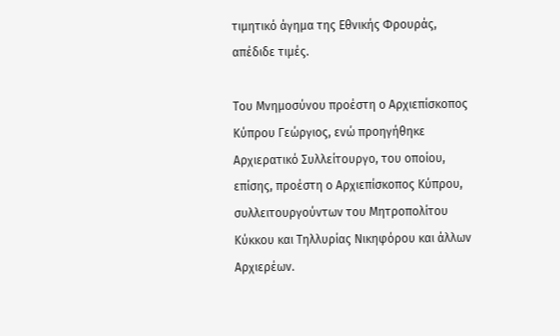τιμητικό άγημα της Εθνικής Φρουράς, απέδιδε τιμές.

Του Μνημοσύνου προέστη ο Αρχιεπίσκοπος Κύπρου Γεώργιος, ενώ προηγήθηκε Αρχιερατικό Συλλείτουργο, του οποίου, επίσης, προέστη ο Αρχιεπίσκοπος Κύπρου, συλλειτουργούντων του Μητροπολίτου Κύκκου και Τηλλυρίας Νικηφόρου και άλλων Αρχιερέων.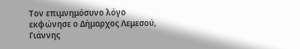Τον επιμνημόσυνο λόγο εκφώνησε ο Δήμαρχος Λεμεσού, Γιάννης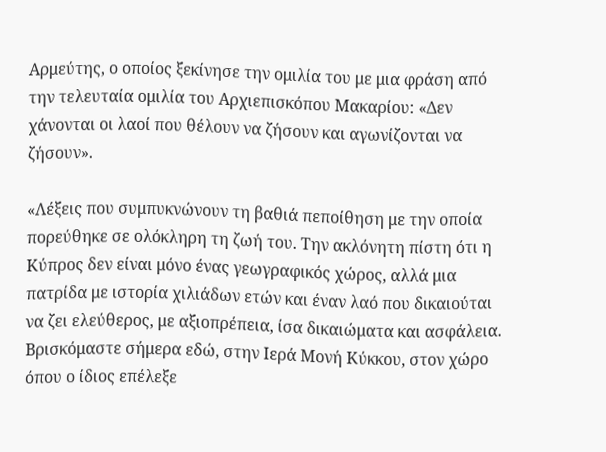Αρμεύτης, ο οποίος ξεκίνησε την ομιλία του με μια φράση από την τελευταία ομιλία του Αρχιεπισκόπου Μακαρίου: «Δεν χάνονται οι λαοί που θέλουν να ζήσουν και αγωνίζονται να ζήσουν».

«Λέξεις που συμπυκνώνουν τη βαθιά πεποίθηση με την οποία πορεύθηκε σε ολόκληρη τη ζωή του. Την ακλόνητη πίστη ότι η Κύπρος δεν είναι μόνο ένας γεωγραφικός χώρος, αλλά μια πατρίδα με ιστορία χιλιάδων ετών και έναν λαό που δικαιούται να ζει ελεύθερος, με αξιοπρέπεια, ίσα δικαιώματα και ασφάλεια. Βρισκόμαστε σήμερα εδώ, στην Ιερά Μονή Κύκκου, στον χώρο όπου ο ίδιος επέλεξε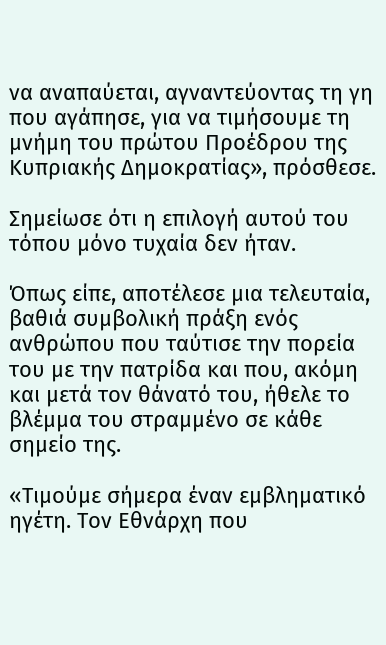να αναπαύεται, αγναντεύοντας τη γη που αγάπησε, για να τιμήσουμε τη μνήμη του πρώτου Προέδρου της Κυπριακής Δημοκρατίας», πρόσθεσε.

Σημείωσε ότι η επιλογή αυτού του τόπου μόνο τυχαία δεν ήταν.

Όπως είπε, αποτέλεσε μια τελευταία, βαθιά συμβολική πράξη ενός ανθρώπου που ταύτισε την πορεία του με την πατρίδα και που, ακόμη και μετά τον θάνατό του, ήθελε το βλέμμα του στραμμένο σε κάθε σημείο της.

«Τιμούμε σήμερα έναν εμβληματικό ηγέτη. Τον Εθνάρχη που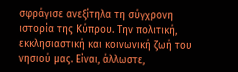σφράγισε ανεξίτηλα τη σύγχρονη ιστορία της Κύπρου. Την πολιτική, εκκλησιαστική και κοινωνική ζωή του νησιού μας. Είναι, άλλωστε,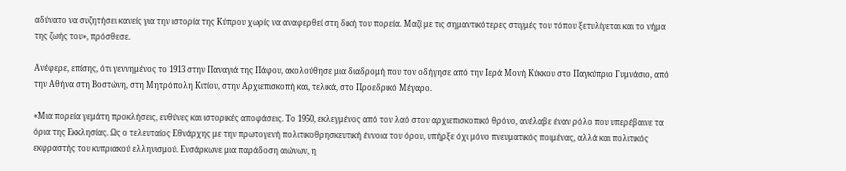αδύνατο να συζητήσει κανείς για την ιστορία της Κύπρου χωρίς να αναφερθεί στη δική του πορεία. Μαζί με τις σημαντικότερες στιγμές του τόπου ξετυλίγεται και το νήμα της ζωής του», πρόσθεσε.

Ανέφερε, επίσης, ότι γεννημένος το 1913 στην Παναγιά της Πάφου, ακολούθησε μια διαδρομή που τον οδήγησε από την Ιερά Μονή Κύκκου στο Παγκύπριο Γυμνάσιο, από την Αθήνα στη Βοστώνη, στη Μητρόπολη Κιτίου, στην Αρχιεπισκοπή και, τελικά, στο Προεδρικό Μέγαρο.

«Μια πορεία γεμάτη προκλήσεις, ευθύνες και ιστορικές αποφάσεις. Το 1950, εκλεγμένος από τον λαό στον αρχιεπισκοπικό θρόνο, ανέλαβε έναν ρόλο που υπερέβαινε τα όρια της Εκκλησίας. Ως ο τελευταίος Εθνάρχης με την πρωτογενή πολιτικοθρησκευτική έννοια του όρου, υπήρξε όχι μόνο πνευματικός ποιμένας, αλλά και πολιτικός εκφραστής του κυπριακού ελληνισμού. Ενσάρκωνε μια παράδοση αιώνων, η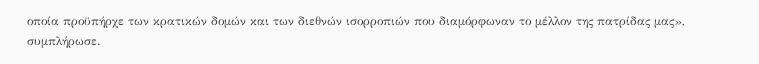οποία προϋπήρχε των κρατικών δομών και των διεθνών ισορροπιών που διαμόρφωναν το μέλλον της πατρίδας μας», συμπλήρωσε.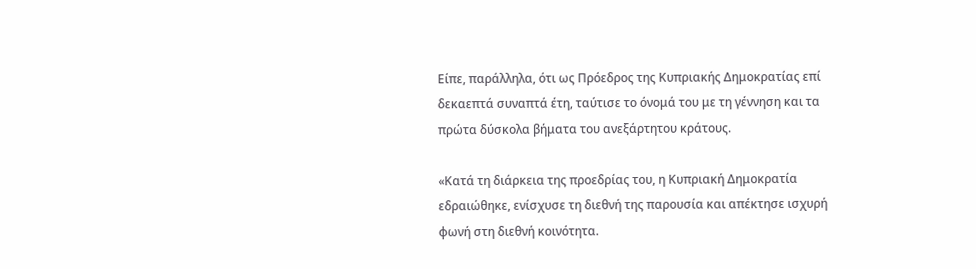Είπε, παράλληλα, ότι ως Πρόεδρος της Κυπριακής Δημοκρατίας επί δεκαεπτά συναπτά έτη, ταύτισε το όνομά του με τη γέννηση και τα πρώτα δύσκολα βήματα του ανεξάρτητου κράτους.

«Κατά τη διάρκεια της προεδρίας του, η Κυπριακή Δημοκρατία εδραιώθηκε, ενίσχυσε τη διεθνή της παρουσία και απέκτησε ισχυρή φωνή στη διεθνή κοινότητα.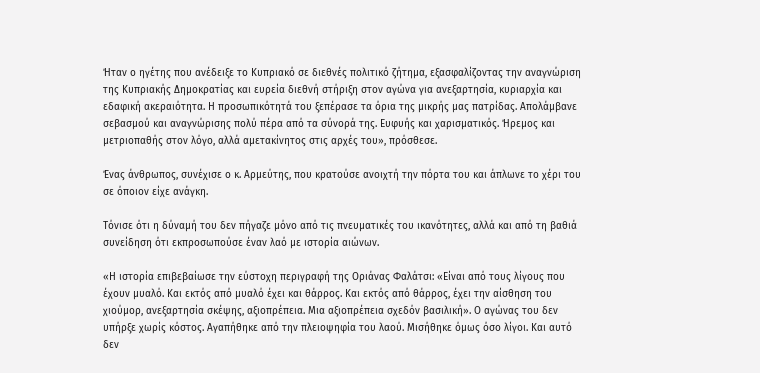Ήταν ο ηγέτης που ανέδειξε το Κυπριακό σε διεθνές πολιτικό ζήτημα, εξασφαλίζοντας την αναγνώριση της Κυπριακής Δημοκρατίας και ευρεία διεθνή στήριξη στον αγώνα για ανεξαρτησία, κυριαρχία και εδαφική ακεραιότητα. Η προσωπικότητά του ξεπέρασε τα όρια της μικρής μας πατρίδας. Απολάμβανε σεβασμού και αναγνώρισης πολύ πέρα από τα σύνορά της. Ευφυής και χαρισματικός. Ήρεμος και μετριοπαθής στον λόγο, αλλά αμετακίνητος στις αρχές του», πρόσθεσε.

Ένας άνθρωπος, συνέχισε ο κ. Αρμεύτης, που κρατούσε ανοιχτή την πόρτα του και άπλωνε το χέρι του σε όποιον είχε ανάγκη.

Τόνισε ότι η δύναμή του δεν πήγαζε μόνο από τις πνευματικές του ικανότητες, αλλά και από τη βαθιά συνείδηση ότι εκπροσωπούσε έναν λαό με ιστορία αιώνων.

«Η ιστορία επιβεβαίωσε την εύστοχη περιγραφή της Οριάνας Φαλάτσι: «Είναι από τους λίγους που έχουν μυαλό. Και εκτός από μυαλό έχει και θάρρος. Και εκτός από θάρρος, έχει την αίσθηση του χιούμορ, ανεξαρτησία σκέψης, αξιοπρέπεια. Μια αξιοπρέπεια σχεδόν βασιλική». Ο αγώνας του δεν υπήρξε χωρίς κόστος. Αγαπήθηκε από την πλειοψηφία του λαού. Μισήθηκε όμως όσο λίγοι. Και αυτό δεν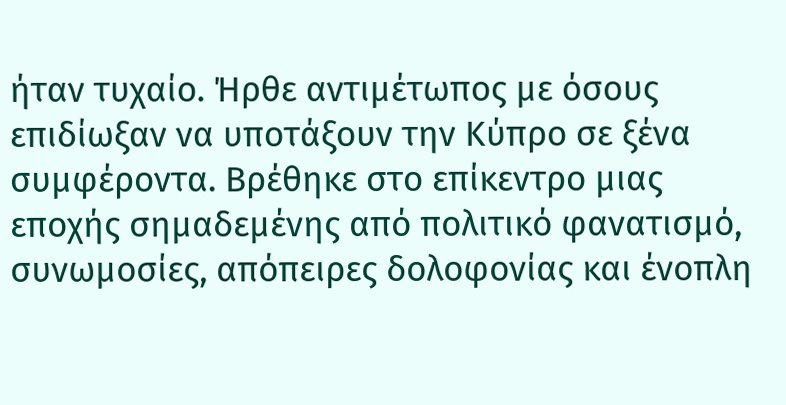ήταν τυχαίο. Ήρθε αντιμέτωπος με όσους επιδίωξαν να υποτάξουν την Κύπρο σε ξένα συμφέροντα. Βρέθηκε στο επίκεντρο μιας εποχής σημαδεμένης από πολιτικό φανατισμό, συνωμοσίες, απόπειρες δολοφονίας και ένοπλη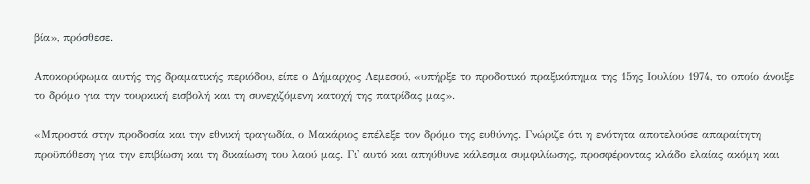βία», πρόσθεσε.

Αποκορύφωμα αυτής της δραματικής περιόδου, είπε ο Δήμαρχος Λεμεσού, «υπήρξε το προδοτικό πραξικόπημα της 15ης Ιουλίου 1974, το οποίο άνοιξε το δρόμο για την τουρκική εισβολή και τη συνεχιζόμενη κατοχή της πατρίδας μας».

«Μπροστά στην προδοσία και την εθνική τραγωδία, ο Μακάριος επέλεξε τον δρόμο της ευθύνης. Γνώριζε ότι η ενότητα αποτελούσε απαραίτητη προϋπόθεση για την επιβίωση και τη δικαίωση του λαού μας. Γι' αυτό και απηύθυνε κάλεσμα συμφιλίωσης, προσφέροντας κλάδο ελαίας ακόμη και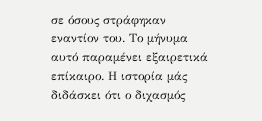σε όσους στράφηκαν εναντίον του. Το μήνυμα αυτό παραμένει εξαιρετικά επίκαιρο. Η ιστορία μάς διδάσκει ότι ο διχασμός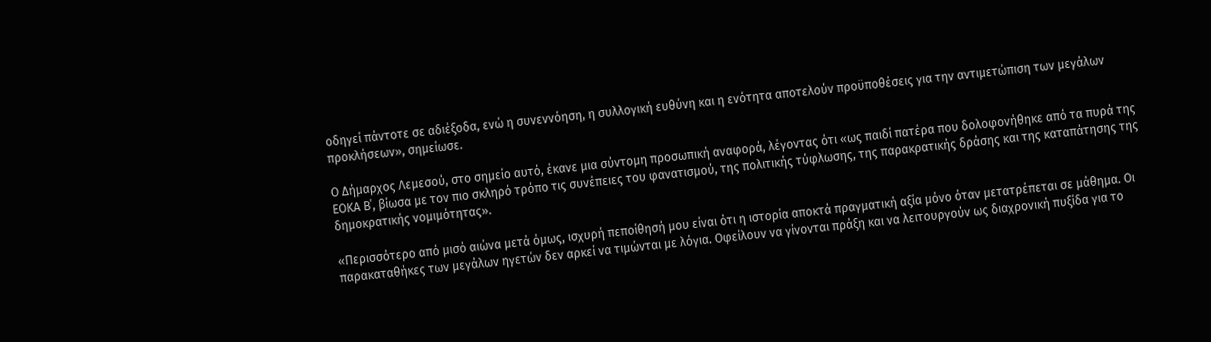οδηγεί πάντοτε σε αδιέξοδα, ενώ η συνεννόηση, η συλλογική ευθύνη και η ενότητα αποτελούν προϋποθέσεις για την αντιμετώπιση των μεγάλων προκλήσεων», σημείωσε.

Ο Δήμαρχος Λεμεσού, στο σημείο αυτό, έκανε μια σύντομη προσωπική αναφορά, λέγοντας ότι «ως παιδί πατέρα που δολοφονήθηκε από τα πυρά της ΕΟΚΑ Β΄, βίωσα με τον πιο σκληρό τρόπο τις συνέπειες του φανατισμού, της πολιτικής τύφλωσης, της παρακρατικής δράσης και της καταπάτησης της δημοκρατικής νομιμότητας».

«Περισσότερο από μισό αιώνα μετά όμως, ισχυρή πεποίθησή μου είναι ότι η ιστορία αποκτά πραγματική αξία μόνο όταν μετατρέπεται σε μάθημα. Οι παρακαταθήκες των μεγάλων ηγετών δεν αρκεί να τιμώνται με λόγια. Οφείλουν να γίνονται πράξη και να λειτουργούν ως διαχρονική πυξίδα για το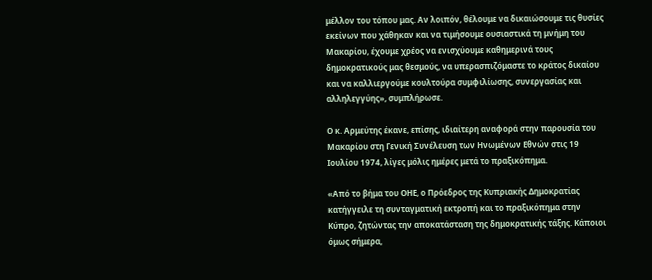μέλλον του τόπου μας. Αν λοιπόν, θέλουμε να δικαιώσουμε τις θυσίες εκείνων που χάθηκαν και να τιμήσουμε ουσιαστικά τη μνήμη του Μακαρίου, έχουμε χρέος να ενισχύουμε καθημερινά τους δημοκρατικούς μας θεσμούς, να υπερασπιζόμαστε το κράτος δικαίου και να καλλιεργούμε κουλτούρα συμφιλίωσης, συνεργασίας και αλληλεγγύης», συμπλήρωσε.

Ο κ. Αρμεύτης έκανε, επίσης, ιδιαίτερη αναφορά στην παρουσία του Μακαρίου στη Γενική Συνέλευση των Ηνωμένων Εθνών στις 19 Ιουλίου 1974, λίγες μόλις ημέρες μετά το πραξικόπημα.

«Από το βήμα του ΟΗΕ, ο Πρόεδρος της Κυπριακής Δημοκρατίας κατήγγειλε τη συνταγματική εκτροπή και το πραξικόπημα στην Κύπρο, ζητώντας την αποκατάσταση της δημοκρατικής τάξης. Κάποιοι όμως σήμερα,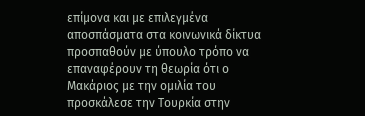επίμονα και με επιλεγμένα αποσπάσματα στα κοινωνικά δίκτυα προσπαθούν με ύπουλο τρόπο να επαναφέρουν τη θεωρία ότι ο Μακάριος με την ομιλία του προσκάλεσε την Τουρκία στην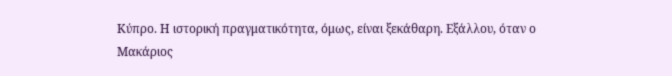Κύπρο. Η ιστορική πραγματικότητα, όμως, είναι ξεκάθαρη. Εξάλλου, όταν ο Μακάριος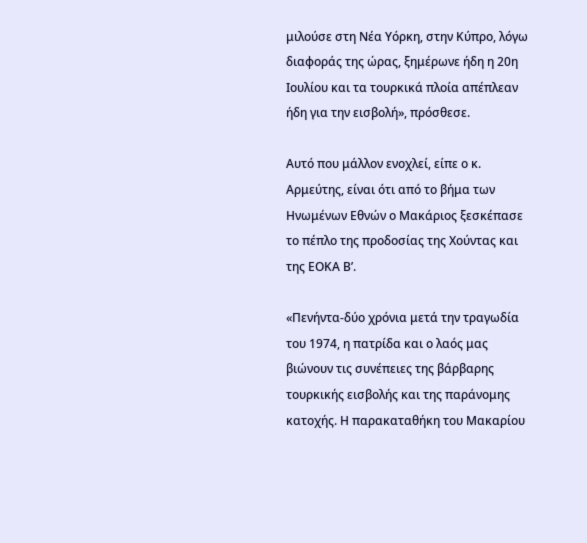μιλούσε στη Νέα Υόρκη, στην Κύπρο, λόγω διαφοράς της ώρας, ξημέρωνε ήδη η 20η Ιουλίου και τα τουρκικά πλοία απέπλεαν ήδη για την εισβολή», πρόσθεσε.

Αυτό που μάλλον ενοχλεί, είπε ο κ. Αρμεύτης, είναι ότι από το βήμα των Ηνωμένων Εθνών ο Μακάριος ξεσκέπασε το πέπλο της προδοσίας της Χούντας και της ΕΟΚΑ Β’.

«Πενήντα-δύο χρόνια μετά την τραγωδία του 1974, η πατρίδα και ο λαός μας βιώνουν τις συνέπειες της βάρβαρης τουρκικής εισβολής και της παράνομης κατοχής. Η παρακαταθήκη του Μακαρίου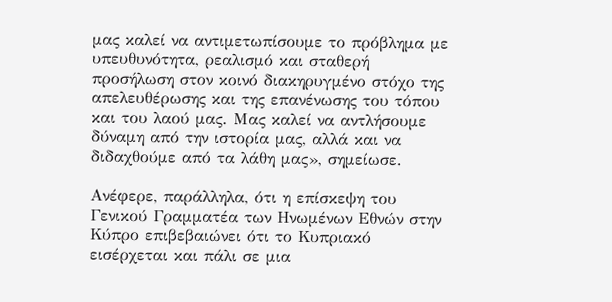μας καλεί να αντιμετωπίσουμε το πρόβλημα με υπευθυνότητα, ρεαλισμό και σταθερή προσήλωση στον κοινό διακηρυγμένο στόχο της απελευθέρωσης και της επανένωσης του τόπου και του λαού μας. Μας καλεί να αντλήσουμε δύναμη από την ιστορία μας, αλλά και να διδαχθούμε από τα λάθη μας», σημείωσε.

Ανέφερε, παράλληλα, ότι η επίσκεψη του Γενικού Γραμματέα των Ηνωμένων Εθνών στην Κύπρο επιβεβαιώνει ότι το Κυπριακό εισέρχεται και πάλι σε μια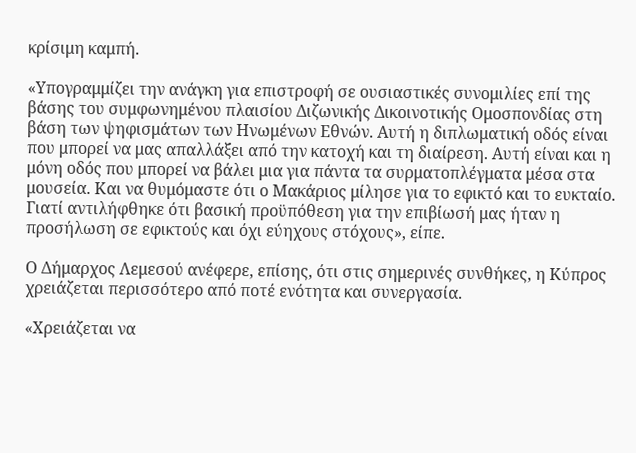κρίσιμη καμπή.

«Υπογραμμίζει την ανάγκη για επιστροφή σε ουσιαστικές συνομιλίες επί της βάσης του συμφωνημένου πλαισίου Διζωνικής Δικοινοτικής Ομοσπονδίας στη βάση των ψηφισμάτων των Ηνωμένων Εθνών. Αυτή η διπλωματική οδός είναι που μπορεί να μας απαλλάξει από την κατοχή και τη διαίρεση. Αυτή είναι και η μόνη οδός που μπορεί να βάλει μια για πάντα τα συρματοπλέγματα μέσα στα μουσεία. Και να θυμόμαστε ότι ο Μακάριος μίλησε για το εφικτό και το ευκταίο. Γιατί αντιλήφθηκε ότι βασική προϋπόθεση για την επιβίωσή μας ήταν η προσήλωση σε εφικτούς και όχι εύηχους στόχους», είπε.

Ο Δήμαρχος Λεμεσού ανέφερε, επίσης, ότι στις σημερινές συνθήκες, η Κύπρος χρειάζεται περισσότερο από ποτέ ενότητα και συνεργασία.

«Χρειάζεται να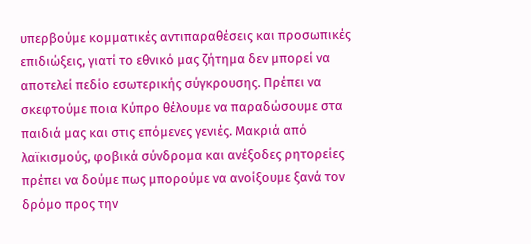υπερβούμε κομματικές αντιπαραθέσεις και προσωπικές επιδιώξεις, γιατί το εθνικό μας ζήτημα δεν μπορεί να αποτελεί πεδίο εσωτερικής σύγκρουσης. Πρέπει να σκεφτούμε ποια Κύπρο θέλουμε να παραδώσουμε στα παιδιά μας και στις επόμενες γενιές. Μακριά από λαϊκισμούς, φοβικά σύνδρομα και ανέξοδες ρητορείες πρέπει να δούμε πως μπορούμε να ανοίξουμε ξανά τον δρόμο προς την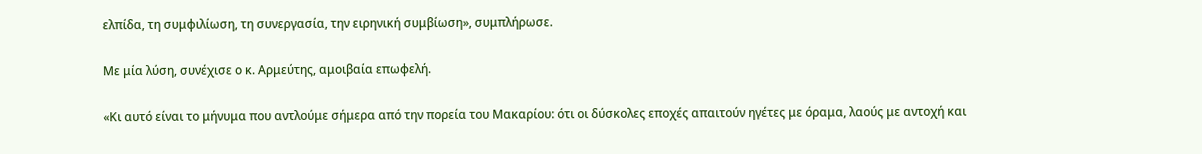ελπίδα, τη συμφιλίωση, τη συνεργασία, την ειρηνική συμβίωση», συμπλήρωσε.

Με μία λύση, συνέχισε ο κ. Αρμεύτης, αμοιβαία επωφελή.

«Κι αυτό είναι το μήνυμα που αντλούμε σήμερα από την πορεία του Μακαρίου: ότι οι δύσκολες εποχές απαιτούν ηγέτες με όραμα, λαούς με αντοχή και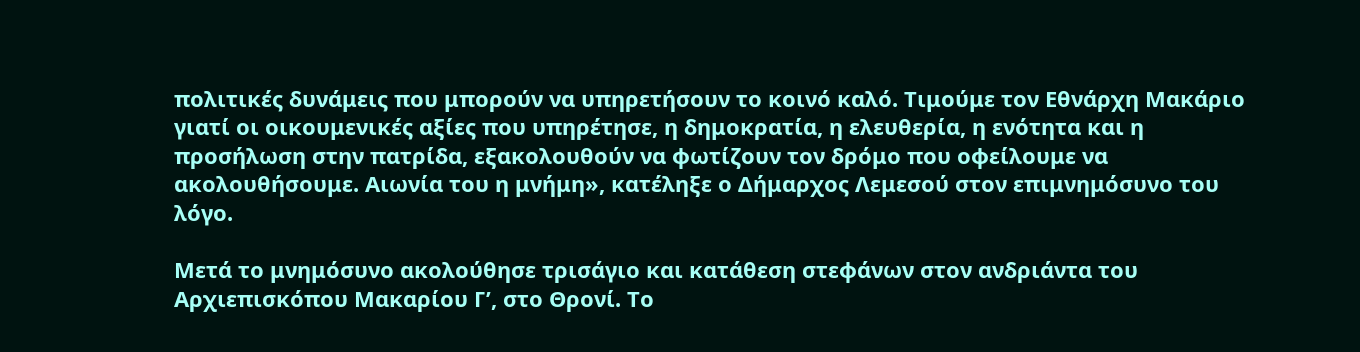πολιτικές δυνάμεις που μπορούν να υπηρετήσουν το κοινό καλό. Τιμούμε τον Εθνάρχη Μακάριο γιατί οι οικουμενικές αξίες που υπηρέτησε, η δημοκρατία, η ελευθερία, η ενότητα και η προσήλωση στην πατρίδα, εξακολουθούν να φωτίζουν τον δρόμο που οφείλουμε να ακολουθήσουμε. Αιωνία του η μνήμη», κατέληξε ο Δήμαρχος Λεμεσού στον επιμνημόσυνο του λόγο.

Μετά το μνημόσυνο ακολούθησε τρισάγιο και κατάθεση στεφάνων στον ανδριάντα του Αρχιεπισκόπου Μακαρίου Γ’, στο Θρονί. Το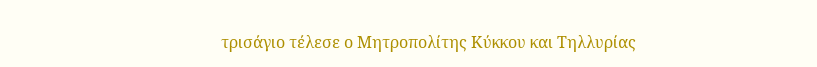τρισάγιο τέλεσε ο Μητροπολίτης Κύκκου και Τηλλυρίας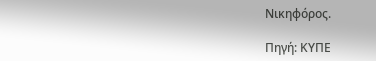Νικηφόρος.

Πηγή: ΚΥΠΕ